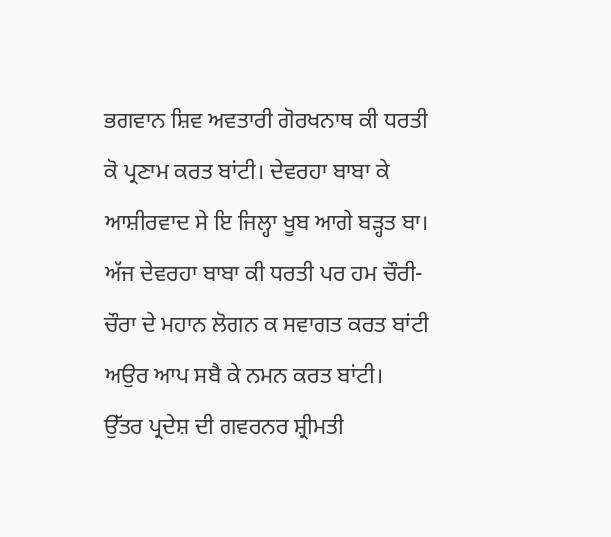ਭਗਵਾਨ ਸ਼ਿਵ ਅਵਤਾਰੀ ਗੋਰਖਨਾਥ ਕੀ ਧਰਤੀ ਕੋ ਪ੍ਰਣਾਮ ਕਰਤ ਬਾਂਟੀ। ਦੇਵਰਹਾ ਬਾਬਾ ਕੇ ਆਸ਼ੀਰਵਾਦ ਸੇ ਇ ਜਿਲ੍ਹਾ ਖੂਬ ਆਗੇ ਬੜ੍ਹਤ ਬਾ। ਅੱਜ ਦੇਵਰਹਾ ਬਾਬਾ ਕੀ ਧਰਤੀ ਪਰ ਹਮ ਚੌਰੀ-ਚੌਰਾ ਦੇ ਮਹਾਨ ਲੋਗਨ ਕ ਸਵਾਗਤ ਕਰਤ ਬਾਂਟੀ ਅਉਰ ਆਪ ਸਬੈ ਕੇ ਨਮਨ ਕਰਤ ਬਾਂਟੀ।
ਉੱਤਰ ਪ੍ਰਦੇਸ਼ ਦੀ ਗਵਰਨਰ ਸ਼੍ਰੀਮਤੀ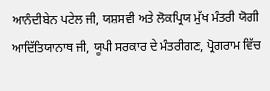ਆਨੰਦੀਬੇਨ ਪਟੇਲ ਜੀ, ਯਸ਼ਸਵੀ ਅਤੇ ਲੋਕਪ੍ਰਿਯ ਮੁੱਖ ਮੰਤਰੀ ਯੋਗੀ ਆਦਿੱਤਿਯਾਨਾਥ ਜੀ, ਯੂਪੀ ਸਰਕਾਰ ਦੇ ਮੰਤਰੀਗਣ, ਪ੍ਰੋਗਰਾਮ ਵਿੱਚ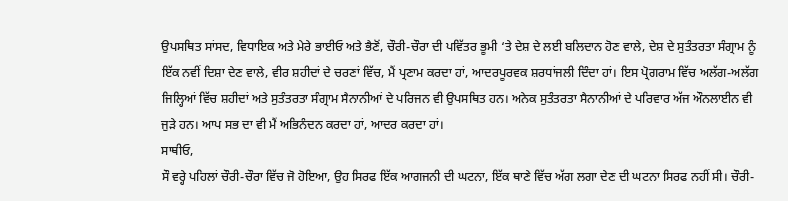ਉਪਸਥਿਤ ਸਾਂਸਦ, ਵਿਧਾਇਕ ਅਤੇ ਮੇਰੇ ਭਾਈਓ ਅਤੇ ਭੈਣੋਂ, ਚੌਰੀ-ਚੌਰਾ ਦੀ ਪਵਿੱਤਰ ਭੂਮੀ ‘ਤੇ ਦੇਸ਼ ਦੇ ਲਈ ਬਲਿਦਾਨ ਹੋਣ ਵਾਲੇ, ਦੇਸ਼ ਦੇ ਸੁਤੰਤਰਤਾ ਸੰਗ੍ਰਾਮ ਨੂੰ ਇੱਕ ਨਵੀਂ ਦਿਸ਼ਾ ਦੇਣ ਵਾਲੇ, ਵੀਰ ਸ਼ਹੀਦਾਂ ਦੇ ਚਰਣਾਂ ਵਿੱਚ, ਮੈਂ ਪ੍ਰਣਾਮ ਕਰਦਾ ਹਾਂ, ਆਦਰਪੂਰਵਕ ਸ਼ਰਧਾਂਜਲੀ ਦਿੰਦਾ ਹਾਂ। ਇਸ ਪ੍ਰੋਗਰਾਮ ਵਿੱਚ ਅਲੱਗ-ਅਲੱਗ ਜਿਲ੍ਹਿਆਂ ਵਿੱਚ ਸ਼ਹੀਦਾਂ ਅਤੇ ਸੁਤੰਤਰਤਾ ਸੰਗ੍ਰਾਮ ਸੈਨਾਨੀਆਂ ਦੇ ਪਰਿਜਨ ਵੀ ਉਪਸਥਿਤ ਹਨ। ਅਨੇਕ ਸੁਤੰਤਰਤਾ ਸੈਨਾਨੀਆਂ ਦੇ ਪਰਿਵਾਰ ਅੱਜ ਔਨਲਾਈਨ ਵੀ ਜੁੜੇ ਹਨ। ਆਪ ਸਭ ਦਾ ਵੀ ਮੈਂ ਅਭਿਨੰਦਨ ਕਰਦਾ ਹਾਂ, ਆਦਰ ਕਰਦਾ ਹਾਂ।
ਸਾਥੀਓ,
ਸੌ ਵਰ੍ਹੇ ਪਹਿਲਾਂ ਚੌਰੀ-ਚੌਰਾ ਵਿੱਚ ਜੋ ਹੋਇਆ, ਉਹ ਸਿਰਫ ਇੱਕ ਆਗਜਨੀ ਦੀ ਘਟਨਾ, ਇੱਕ ਥਾਣੇ ਵਿੱਚ ਅੱਗ ਲਗਾ ਦੇਣ ਦੀ ਘਟਨਾ ਸਿਰਫ ਨਹੀਂ ਸੀ। ਚੌਰੀ-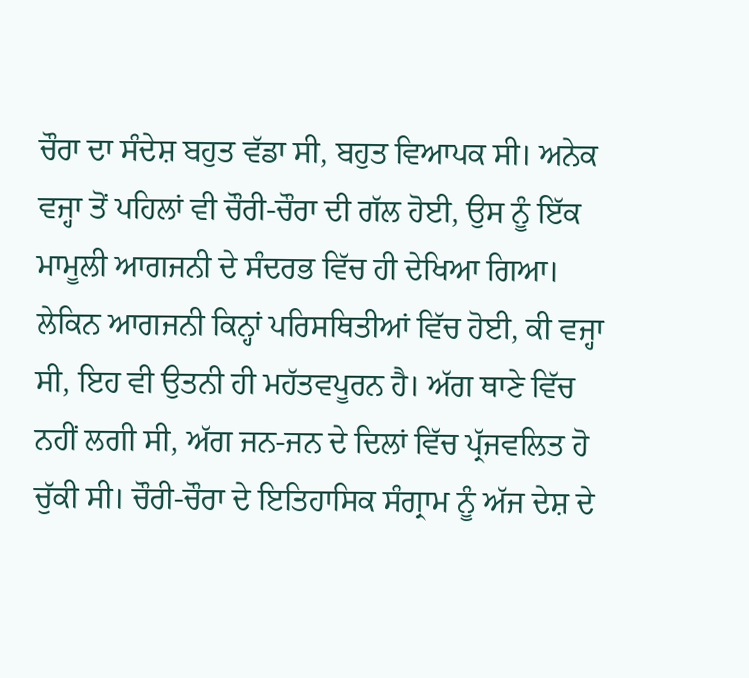ਚੌਰਾ ਦਾ ਸੰਦੇਸ਼ ਬਹੁਤ ਵੱਡਾ ਸੀ, ਬਹੁਤ ਵਿਆਪਕ ਸੀ। ਅਨੇਕ ਵਜ੍ਹਾ ਤੋਂ ਪਹਿਲਾਂ ਵੀ ਚੌਰੀ-ਚੌਰਾ ਦੀ ਗੱਲ ਹੋਈ, ਉਸ ਨੂੰ ਇੱਕ ਮਾਮੂਲੀ ਆਗਜਨੀ ਦੇ ਸੰਦਰਭ ਵਿੱਚ ਹੀ ਦੇਖਿਆ ਗਿਆ। ਲੇਕਿਨ ਆਗਜਨੀ ਕਿਨ੍ਹਾਂ ਪਰਿਸਥਿਤੀਆਂ ਵਿੱਚ ਹੋਈ, ਕੀ ਵਜ੍ਹਾ ਸੀ, ਇਹ ਵੀ ਉਤਨੀ ਹੀ ਮਹੱਤਵਪੂਰਨ ਹੈ। ਅੱਗ ਥਾਣੇ ਵਿੱਚ ਨਹੀਂ ਲਗੀ ਸੀ, ਅੱਗ ਜਨ-ਜਨ ਦੇ ਦਿਲਾਂ ਵਿੱਚ ਪ੍ਰੱਜਵਲਿਤ ਹੋ ਚੁੱਕੀ ਸੀ। ਚੌਰੀ-ਚੌਰਾ ਦੇ ਇਤਿਹਾਸਿਕ ਸੰਗ੍ਰਾਮ ਨੂੰ ਅੱਜ ਦੇਸ਼ ਦੇ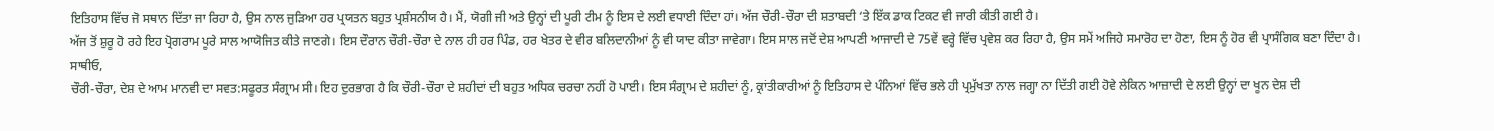ਇਤਿਹਾਸ ਵਿੱਚ ਜੋ ਸਥਾਨ ਦਿੱਤਾ ਜਾ ਰਿਹਾ ਹੈ, ਉਸ ਨਾਲ ਜੁੜਿਆ ਹਰ ਪ੍ਰਯਤਨ ਬਹੁਤ ਪ੍ਰਸ਼ੰਸਨੀਯ ਹੈ। ਮੈਂ, ਯੋਗੀ ਜੀ ਅਤੇ ਉਨ੍ਹਾਂ ਦੀ ਪੂਰੀ ਟੀਮ ਨੂੰ ਇਸ ਦੇ ਲਈ ਵਧਾਈ ਦਿੰਦਾ ਹਾਂ। ਅੱਜ ਚੌਰੀ-ਚੌਰਾ ਦੀ ਸ਼ਤਾਬਦੀ ‘ਤੇ ਇੱਕ ਡਾਕ ਟਿਕਟ ਵੀ ਜਾਰੀ ਕੀਤੀ ਗਈ ਹੈ।
ਅੱਜ ਤੋਂ ਸ਼ੁਰੂ ਹੋ ਰਹੇ ਇਹ ਪ੍ਰੋਗਰਾਮ ਪੂਰੇ ਸਾਲ ਆਯੋਜਿਤ ਕੀਤੇ ਜਾਣਗੇ। ਇਸ ਦੌਰਾਨ ਚੌਰੀ-ਚੌਰਾ ਦੇ ਨਾਲ ਹੀ ਹਰ ਪਿੰਡ, ਹਰ ਖੇਤਰ ਦੇ ਵੀਰ ਬਲਿਦਾਨੀਆਂ ਨੂੰ ਵੀ ਯਾਦ ਕੀਤਾ ਜਾਵੇਗਾ। ਇਸ ਸਾਲ ਜਦੋਂ ਦੇਸ਼ ਆਪਣੀ ਆਜਾਦੀ ਦੇ 75ਵੇਂ ਵਰ੍ਹੇ ਵਿੱਚ ਪ੍ਰਵੇਸ਼ ਕਰ ਰਿਹਾ ਹੈ, ਉਸ ਸਮੇਂ ਅਜਿਹੇ ਸਮਾਰੋਹ ਦਾ ਹੋਣਾ, ਇਸ ਨੂੰ ਹੋਰ ਵੀ ਪ੍ਰਾਸੰਗਿਕ ਬਣਾ ਦਿੰਦਾ ਹੈ।
ਸਾਥੀਓ,
ਚੌਰੀ-ਚੌਰਾ, ਦੇਸ਼ ਦੇ ਆਮ ਮਾਨਵੀ ਦਾ ਸਵਤ:ਸਫੂਰਤ ਸੰਗ੍ਰਾਮ ਸੀ। ਇਹ ਦੁਰਭਾਗ ਹੈ ਕਿ ਚੌਰੀ-ਚੌਰਾ ਦੇ ਸ਼ਹੀਦਾਂ ਦੀ ਬਹੁਤ ਅਧਿਕ ਚਰਚਾ ਨਹੀਂ ਹੋ ਪਾਈ। ਇਸ ਸੰਗ੍ਰਾਮ ਦੇ ਸ਼ਹੀਦਾਂ ਨੂੰ, ਕ੍ਰਾਂਤੀਕਾਰੀਆਂ ਨੂੰ ਇਤਿਹਾਸ ਦੇ ਪੰਨਿਆਂ ਵਿੱਚ ਭਲੇ ਹੀ ਪ੍ਰਮੁੱਖਤਾ ਨਾਲ ਜਗ੍ਹਾ ਨਾ ਦਿੱਤੀ ਗਈ ਹੋਵੇ ਲੇਕਿਨ ਆਜ਼ਾਦੀ ਦੇ ਲਈ ਉਨ੍ਹਾਂ ਦਾ ਖੂਨ ਦੇਸ਼ ਦੀ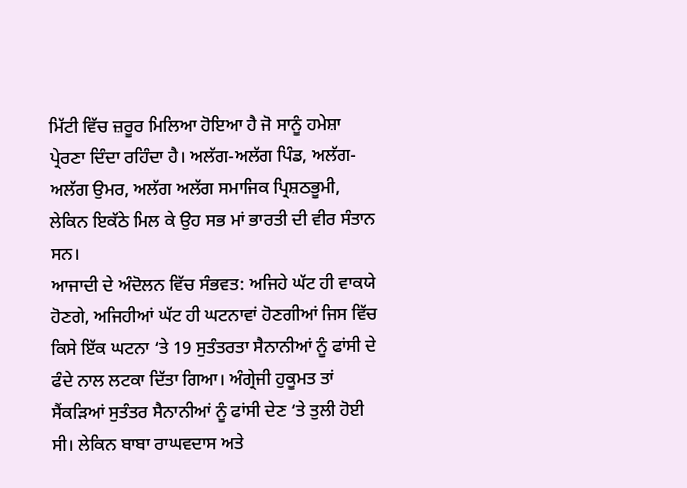ਮਿੱਟੀ ਵਿੱਚ ਜ਼ਰੂਰ ਮਿਲਿਆ ਹੋਇਆ ਹੈ ਜੋ ਸਾਨੂੰ ਹਮੇਸ਼ਾ ਪ੍ਰੇਰਣਾ ਦਿੰਦਾ ਰਹਿੰਦਾ ਹੈ। ਅਲੱਗ-ਅਲੱਗ ਪਿੰਡ, ਅਲੱਗ-ਅਲੱਗ ਉਮਰ, ਅਲੱਗ ਅਲੱਗ ਸਮਾਜਿਕ ਪ੍ਰਿਸ਼ਠਭੂਮੀ, ਲੇਕਿਨ ਇਕੱਠੇ ਮਿਲ ਕੇ ਉਹ ਸਭ ਮਾਂ ਭਾਰਤੀ ਦੀ ਵੀਰ ਸੰਤਾਨ ਸਨ।
ਆਜਾਦੀ ਦੇ ਅੰਦੋਲਨ ਵਿੱਚ ਸੰਭਵਤ: ਅਜਿਹੇ ਘੱਟ ਹੀ ਵਾਕਯੇ ਹੋਣਗੇ, ਅਜਿਹੀਆਂ ਘੱਟ ਹੀ ਘਟਨਾਵਾਂ ਹੋਣਗੀਆਂ ਜਿਸ ਵਿੱਚ ਕਿਸੇ ਇੱਕ ਘਟਨਾ ‘ਤੇ 19 ਸੁਤੰਤਰਤਾ ਸੈਨਾਨੀਆਂ ਨੂੰ ਫਾਂਸੀ ਦੇ ਫੰਦੇ ਨਾਲ ਲਟਕਾ ਦਿੱਤਾ ਗਿਆ। ਅੰਗ੍ਰੇਜੀ ਹੁਕੂਮਤ ਤਾਂ ਸੈਂਕੜਿਆਂ ਸੁਤੰਤਰ ਸੈਨਾਨੀਆਂ ਨੂੰ ਫਾਂਸੀ ਦੇਣ ‘ਤੇ ਤੁਲੀ ਹੋਈ ਸੀ। ਲੇਕਿਨ ਬਾਬਾ ਰਾਘਵਦਾਸ ਅਤੇ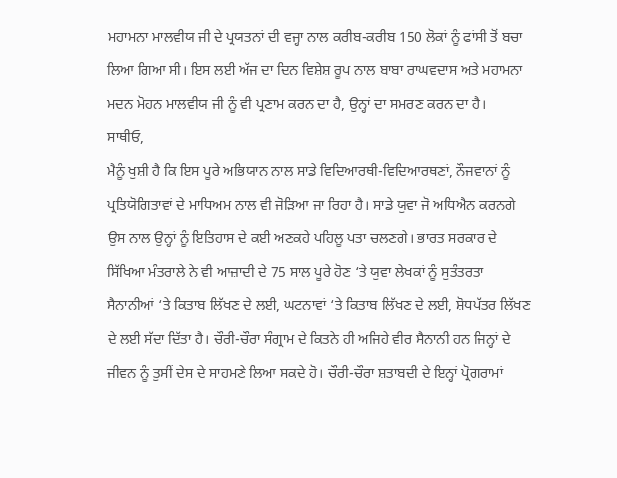ਮਹਾਮਨਾ ਮਾਲਵੀਯ ਜੀ ਦੇ ਪ੍ਰਯਤਨਾਂ ਦੀ ਵਜ੍ਹਾ ਨਾਲ ਕਰੀਬ-ਕਰੀਬ 150 ਲੋਕਾਂ ਨੂੰ ਫਾਂਸੀ ਤੋਂ ਬਚਾ ਲਿਆ ਗਿਆ ਸੀ। ਇਸ ਲਈ ਅੱਜ ਦਾ ਦਿਨ ਵਿਸ਼ੇਸ਼ ਰੂਪ ਨਾਲ ਬਾਬਾ ਰਾਘਵਦਾਸ ਅਤੇ ਮਹਾਮਨਾ ਮਦਨ ਮੋਹਨ ਮਾਲਵੀਯ ਜੀ ਨੂੰ ਵੀ ਪ੍ਰਣਾਮ ਕਰਨ ਦਾ ਹੈ, ਉਨ੍ਹਾਂ ਦਾ ਸਮਰਣ ਕਰਨ ਦਾ ਹੈ।
ਸਾਥੀਓ,
ਮੈਨੂੰ ਖੁਸ਼ੀ ਹੈ ਕਿ ਇਸ ਪੂਰੇ ਅਭਿਯਾਨ ਨਾਲ ਸਾਡੇ ਵਿਦਿਆਰਥੀ-ਵਿਦਿਆਰਥਣਾਂ, ਨੌਜਵਾਨਾਂ ਨੂੰ ਪ੍ਰਤਿਯੋਗਿਤਾਵਾਂ ਦੇ ਮਾਧਿਅਮ ਨਾਲ ਵੀ ਜੋੜਿਆ ਜਾ ਰਿਹਾ ਹੈ। ਸਾਡੇ ਯੁਵਾ ਜੋ ਅਧਿਐਨ ਕਰਨਗੇ ਉਸ ਨਾਲ ਉਨ੍ਹਾਂ ਨੂੰ ਇਤਿਹਾਸ ਦੇ ਕਈ ਅਣਕਹੇ ਪਹਿਲੂ ਪਤਾ ਚਲਣਗੇ। ਭਾਰਤ ਸਰਕਾਰ ਦੇ ਸਿੱਖਿਆ ਮੰਤਰਾਲੇ ਨੇ ਵੀ ਆਜ਼ਾਦੀ ਦੇ 75 ਸਾਲ ਪੂਰੇ ਹੋਣ ‘ਤੇ ਯੁਵਾ ਲੇਖਕਾਂ ਨੂੰ ਸੁਤੰਤਰਤਾ ਸੈਨਾਨੀਆਂ ‘ਤੇ ਕਿਤਾਬ ਲਿੱਖਣ ਦੇ ਲਈ, ਘਟਨਾਵਾਂ ‘ਤੇ ਕਿਤਾਬ ਲਿੱਖਣ ਦੇ ਲਈ, ਸ਼ੋਧਪੱਤਰ ਲਿੱਖਣ ਦੇ ਲਈ ਸੱਦਾ ਦਿੱਤਾ ਹੈ। ਚੌਰੀ-ਚੌਰਾ ਸੰਗ੍ਰਾਮ ਦੇ ਕਿਤਨੇ ਹੀ ਅਜਿਹੇ ਵੀਰ ਸੈਨਾਨੀ ਹਨ ਜਿਨ੍ਹਾਂ ਦੇ ਜੀਵਨ ਨੂੰ ਤੁਸੀਂ ਦੇਸ ਦੇ ਸਾਹਮਣੇ ਲਿਆ ਸਕਦੇ ਹੋ। ਚੌਰੀ-ਚੌਰਾ ਸ਼ਤਾਬਦੀ ਦੇ ਇਨ੍ਹਾਂ ਪ੍ਰੋਗਰਾਮਾਂ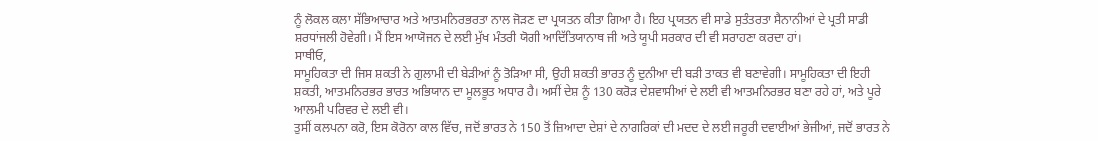ਨੂੰ ਲੋਕਲ ਕਲਾ ਸੱਭਿਆਚਾਰ ਅਤੇ ਆਤਮਨਿਰਭਰਤਾ ਨਾਲ ਜੋੜਣ ਦਾ ਪ੍ਰਯਤਨ ਕੀਤਾ ਗਿਆ ਹੈ। ਇਹ ਪ੍ਰਯਤਨ ਵੀ ਸਾਡੇ ਸੁਤੰਤਰਤਾ ਸੈਨਾਨੀਆਂ ਦੇ ਪ੍ਰਤੀ ਸਾਡੀ ਸ਼ਰਧਾਂਜਲੀ ਹੋਵੇਗੀ। ਮੈਂ ਇਸ ਆਯੋਜਨ ਦੇ ਲਈ ਮੁੱਖ ਮੰਤਰੀ ਯੋਗੀ ਆਦਿੱਤਿਯਾਨਾਥ ਜੀ ਅਤੇ ਯੂਪੀ ਸਰਕਾਰ ਦੀ ਵੀ ਸਰਾਹਣਾ ਕਰਦਾ ਹਾਂ।
ਸਾਥੀਓ,
ਸਾਮੂਹਿਕਤਾ ਦੀ ਜਿਸ ਸ਼ਕਤੀ ਨੇ ਗੁਲਾਮੀ ਦੀ ਬੇੜੀਆਂ ਨੂੰ ਤੋੜਿਆ ਸੀ, ਉਹੀ ਸ਼ਕਤੀ ਭਾਰਤ ਨੂੰ ਦੁਨੀਆ ਦੀ ਬੜੀ ਤਾਕਤ ਵੀ ਬਣਾਵੇਗੀ। ਸਾਮੂਹਿਕਤਾ ਦੀ ਇਹੀ ਸ਼ਕਤੀ, ਆਤਮਨਿਰਭਰ ਭਾਰਤ ਅਭਿਯਾਨ ਦਾ ਮੂਲਭੂਤ ਅਧਾਰ ਹੈ। ਅਸੀਂ ਦੇਸ਼ ਨੂੰ 130 ਕਰੋੜ ਦੇਸ਼ਵਾਸੀਆਂ ਦੇ ਲਈ ਵੀ ਆਤਮਨਿਰਭਰ ਬਣਾ ਰਹੇ ਹਾਂ, ਅਤੇ ਪੂਰੇ ਆਲਮੀ ਪਰਿਵਰ ਦੇ ਲਈ ਵੀ।
ਤੁਸੀਂ ਕਲਪਨਾ ਕਰੋ, ਇਸ ਕੋਰੋਨਾ ਕਾਲ ਵਿੱਚ, ਜਦੋਂ ਭਾਰਤ ਨੇ 150 ਤੋਂ ਜ਼ਿਆਦਾ ਦੇਸ਼ਾਂ ਦੇ ਨਾਗਰਿਕਾਂ ਦੀ ਮਦਦ ਦੇ ਲਈ ਜਰੂਰੀ ਦਵਾਈਆਂ ਭੇਜੀਆਂ, ਜਦੋਂ ਭਾਰਤ ਨੇ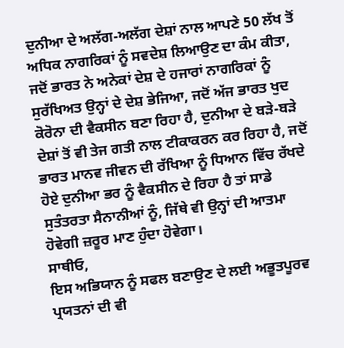ਦੁਨੀਆ ਦੇ ਅਲੱਗ-ਅਲੱਗ ਦੇਸ਼ਾਂ ਨਾਲ ਆਪਣੇ 50 ਲੱਖ ਤੋਂ ਅਧਿਕ ਨਾਗਰਿਕਾਂ ਨੂੰ ਸਵਦੇਸ਼ ਲਿਆਉਣ ਦਾ ਕੰਮ ਕੀਤਾ, ਜਦੋਂ ਭਾਰਤ ਨੇ ਅਨੇਕਾਂ ਦੇਸ਼ ਦੇ ਹਜਾਰਾਂ ਨਾਗਰਿਕਾਂ ਨੂੰ ਸੁਰੱਖਿਅਤ ਉਨ੍ਹਾਂ ਦੇ ਦੇਸ਼ ਭੇਜਿਆ, ਜਦੋਂ ਅੱਜ ਭਾਰਤ ਖੁਦ ਕੋਰੋਨਾ ਦੀ ਵੈਕਸੀਨ ਬਣਾ ਰਿਹਾ ਹੈ, ਦੁਨੀਆ ਦੇ ਬੜੇ-ਬੜੇ ਦੇਸ਼ਾਂ ਤੋਂ ਵੀ ਤੇਜ ਗਤੀ ਨਾਲ ਟੀਕਾਕਰਨ ਕਰ ਰਿਹਾ ਹੈ, ਜਦੋਂ ਭਾਰਤ ਮਾਨਵ ਜੀਵਨ ਦੀ ਰੱਖਿਆ ਨੂੰ ਧਿਆਨ ਵਿੱਚ ਰੱਖਦੇ ਹੋਏ ਦੁਨੀਆ ਭਰ ਨੂੰ ਵੈਕਸੀਨ ਦੇ ਰਿਹਾ ਹੈ ਤਾਂ ਸਾਡੇ ਸੁਤੰਤਰਤਾ ਸੈਨਾਨੀਆਂ ਨੂੰ, ਜਿੱਥੇ ਵੀ ਉਨ੍ਹਾਂ ਦੀ ਆਤਮਾ ਹੋਵੇਗੀ ਜ਼ਰੂਰ ਮਾਣ ਹੁੰਦਾ ਹੋਵੇਗਾ।
ਸਾਥੀਓ,
ਇਸ ਅਭਿਯਾਨ ਨੂੰ ਸਫਲ ਬਣਾਉਣ ਦੇ ਲਈ ਅਭੂਤਪੂਰਵ ਪ੍ਰਯਤਨਾਂ ਦੀ ਵੀ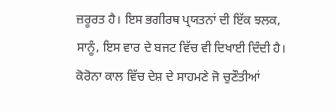ਜ਼ਰੂਰਤ ਹੈ। ਇਸ ਭਗੀਰਥ ਪ੍ਰਯਤਨਾਂ ਦੀ ਇੱਕ ਝਲਕ, ਸਾਨੂੰ, ਇਸ ਵਾਰ ਦੇ ਬਜਟ ਵਿੱਚ ਵੀ ਦਿਖਾਈ ਦਿੰਦੀ ਹੈ। ਕੋਰੋਨਾ ਕਾਲ ਵਿੱਚ ਦੇਸ਼ ਦੇ ਸਾਹਮਣੇ ਜੋ ਚੁਣੌਤੀਆਂ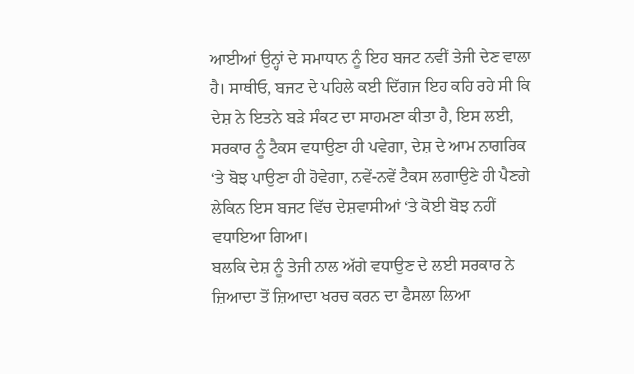ਆਈਆਂ ਉਨ੍ਹਾਂ ਦੇ ਸਮਾਧਾਨ ਨੂੰ ਇਹ ਬਜਟ ਨਵੀਂ ਤੇਜੀ ਦੇਣ ਵਾਲਾ ਹੈ। ਸਾਥੀਓ, ਬਜਟ ਦੇ ਪਹਿਲੇ ਕਈ ਦਿੱਗਜ ਇਹ ਕਹਿ ਰਹੇ ਸੀ ਕਿ ਦੇਸ਼ ਨੇ ਇਤਨੇ ਬੜੇ ਸੰਕਟ ਦਾ ਸਾਹਮਣਾ ਕੀਤਾ ਹੈ, ਇਸ ਲਈ, ਸਰਕਾਰ ਨੂੰ ਟੈਕਸ ਵਧਾਉਣਾ ਹੀ ਪਵੇਗਾ, ਦੇਸ਼ ਦੇ ਆਮ ਨਾਗਰਿਕ ‘ਤੇ ਬੋਝ ਪਾਉਣਾ ਹੀ ਹੋਵੇਗਾ, ਨਵੇਂ-ਨਵੇਂ ਟੈਕਸ ਲਗਾਉਣੇ ਹੀ ਪੈਣਗੇ ਲੇਕਿਨ ਇਸ ਬਜਟ ਵਿੱਚ ਦੇਸ਼ਵਾਸੀਆਂ ‘ਤੇ ਕੋਈ ਬੋਝ ਨਹੀਂ ਵਧਾਇਆ ਗਿਆ।
ਬਲਕਿ ਦੇਸ਼ ਨੂੰ ਤੇਜੀ ਨਾਲ ਅੱਗੇ ਵਧਾਉਣ ਦੇ ਲਈ ਸਰਕਾਰ ਨੇ ਜ਼ਿਆਦਾ ਤੋਂ ਜ਼ਿਆਦਾ ਖਰਚ ਕਰਨ ਦਾ ਫੈਸਲਾ ਲਿਆ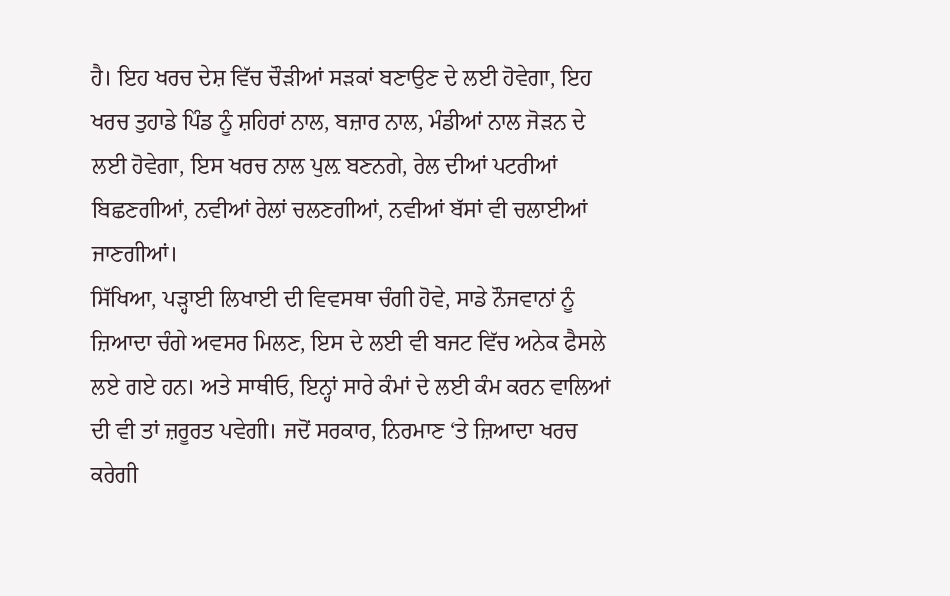ਹੈ। ਇਹ ਖਰਚ ਦੇਸ਼ ਵਿੱਚ ਚੌੜੀਆਂ ਸੜਕਾਂ ਬਣਾਉਣ ਦੇ ਲਈ ਹੋਵੇਗਾ, ਇਹ ਖਰਚ ਤੁਹਾਡੇ ਪਿੰਡ ਨੂੰ ਸ਼ਹਿਰਾਂ ਨਾਲ, ਬਜ਼ਾਰ ਨਾਲ, ਮੰਡੀਆਂ ਨਾਲ ਜੋੜਨ ਦੇ ਲਈ ਹੋਵੇਗਾ, ਇਸ ਖਰਚ ਨਾਲ ਪੁਲ਼ ਬਣਨਗੇ, ਰੇਲ ਦੀਆਂ ਪਟਰੀਆਂ ਬਿਛਣਗੀਆਂ, ਨਵੀਆਂ ਰੇਲਾਂ ਚਲਣਗੀਆਂ, ਨਵੀਆਂ ਬੱਸਾਂ ਵੀ ਚਲਾਈਆਂ ਜਾਣਗੀਆਂ।
ਸਿੱਖਿਆ, ਪੜ੍ਹਾਈ ਲਿਖਾਈ ਦੀ ਵਿਵਸਥਾ ਚੰਗੀ ਹੋਵੇ, ਸਾਡੇ ਨੌਜਵਾਨਾਂ ਨੂੰ ਜ਼ਿਆਦਾ ਚੰਗੇ ਅਵਸਰ ਮਿਲਣ, ਇਸ ਦੇ ਲਈ ਵੀ ਬਜਟ ਵਿੱਚ ਅਨੇਕ ਫੈਸਲੇ ਲਏ ਗਏ ਹਨ। ਅਤੇ ਸਾਥੀਓ, ਇਨ੍ਹਾਂ ਸਾਰੇ ਕੰਮਾਂ ਦੇ ਲਈ ਕੰਮ ਕਰਨ ਵਾਲਿਆਂ ਦੀ ਵੀ ਤਾਂ ਜ਼ਰੂਰਤ ਪਵੇਗੀ। ਜਦੋਂ ਸਰਕਾਰ, ਨਿਰਮਾਣ ‘ਤੇ ਜ਼ਿਆਦਾ ਖਰਚ ਕਰੇਗੀ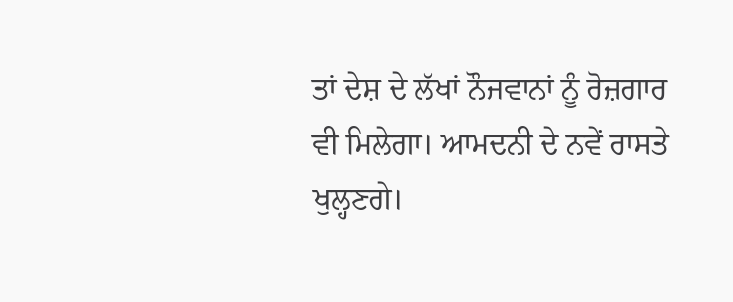ਤਾਂ ਦੇਸ਼ ਦੇ ਲੱਖਾਂ ਨੌਜਵਾਨਾਂ ਨੂੰ ਰੋਜ਼ਗਾਰ ਵੀ ਮਿਲੇਗਾ। ਆਮਦਨੀ ਦੇ ਨਵੇਂ ਰਾਸਤੇ ਖੁਲ੍ਹਣਗੇ।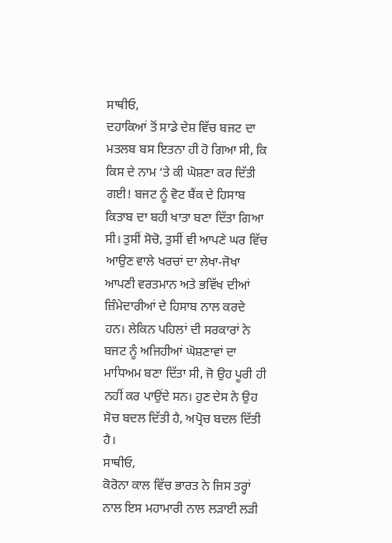ਸਾਥੀਓ,
ਦਹਾਕਿਆਂ ਤੋਂ ਸਾਡੇ ਦੇਸ਼ ਵਿੱਚ ਬਜਟ ਦਾ ਮਤਲਬ ਬਸ ਇਤਨਾ ਹੀ ਹੋ ਗਿਆ ਸੀ, ਕਿ ਕਿਸ ਦੇ ਨਾਮ ‘ਤੇ ਕੀ ਘੋਸ਼ਣਾ ਕਰ ਦਿੱਤੀ ਗਈ! ਬਜਟ ਨੂੰ ਵੋਟ ਬੈਂਕ ਦੇ ਹਿਸਾਬ ਕਿਤਾਬ ਦਾ ਬਹੀ ਖਾਤਾ ਬਣਾ ਦਿੱਤਾ ਗਿਆ ਸੀ। ਤੁਸੀਂ ਸੋਚੋ, ਤੁਸੀਂ ਵੀ ਆਪਣੇ ਘਰ ਵਿੱਚ ਆਉਣ ਵਾਲੇ ਖਰਚਾਂ ਦਾ ਲੇਖਾ-ਜੋਖਾ ਆਪਣੀ ਵਰਤਮਾਨ ਅਤੇ ਭਵਿੱਖ ਦੀਆਂ ਜ਼ਿੰਮੇਦਾਰੀਆਂ ਦੇ ਹਿਸਾਬ ਨਾਲ ਕਰਦੇ ਹਨ। ਲੇਕਿਨ ਪਹਿਲਾਂ ਦੀ ਸਰਕਾਰਾਂ ਨੇ ਬਜਟ ਨੂੰ ਅਜਿਹੀਆਂ ਘੋਸ਼ਣਾਵਾਂ ਦਾ ਮਾਧਿਅਮ ਬਣਾ ਦਿੱਤਾ ਸੀ, ਜੋ ਉਹ ਪੂਰੀ ਹੀ ਨਹੀਂ ਕਰ ਪਾਉਂਦੇ ਸਨ। ਹੁਣ ਦੇਸ ਨੇ ਉਹ ਸੋਚ ਬਦਲ ਦਿੱਤੀ ਹੈ, ਅਪ੍ਰੋਚ ਬਦਲ ਦਿੱਤੀ ਹੈ।
ਸਾਥੀਓ,
ਕੋਰੋਨਾ ਕਾਲ ਵਿੱਚ ਭਾਰਤ ਨੇ ਜਿਸ ਤਰ੍ਹਾਂ ਨਾਲ ਇਸ ਮਹਾਮਾਰੀ ਨਾਲ ਲੜਾਈ ਲੜੀ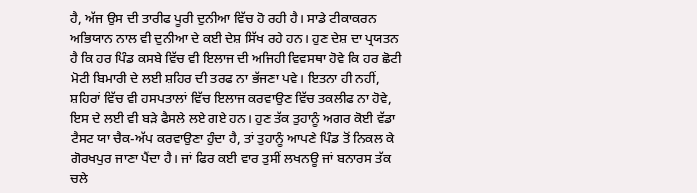ਹੈ, ਅੱਜ ਉਸ ਦੀ ਤਾਰੀਫ ਪੂਰੀ ਦੁਨੀਆ ਵਿੱਚ ਹੋ ਰਹੀ ਹੈ। ਸਾਡੇ ਟੀਕਾਕਰਨ ਅਭਿਯਾਨ ਨਾਲ ਵੀ ਦੁਨੀਆ ਦੇ ਕਈ ਦੇਸ਼ ਸਿੱਖ ਰਹੇ ਹਨ। ਹੁਣ ਦੇਸ਼ ਦਾ ਪ੍ਰਯਤਨ ਹੈ ਕਿ ਹਰ ਪਿੰਡ ਕਸਬੇ ਵਿੱਚ ਵੀ ਇਲਾਜ ਦੀ ਅਜਿਹੀ ਵਿਵਸਥਾ ਹੋਵੇ ਕਿ ਹਰ ਛੋਟੀ ਮੋਟੀ ਬਿਮਾਰੀ ਦੇ ਲਈ ਸ਼ਹਿਰ ਦੀ ਤਰਫ ਨਾ ਭੱਜਣਾ ਪਵੇ। ਇਤਨਾ ਹੀ ਨਹੀਂ, ਸ਼ਹਿਰਾਂ ਵਿੱਚ ਵੀ ਹਸਪਤਾਲਾਂ ਵਿੱਚ ਇਲਾਜ ਕਰਵਾਉਣ ਵਿੱਚ ਤਕਲੀਫ ਨਾ ਹੋਵੇ, ਇਸ ਦੇ ਲਈ ਵੀ ਬੜੇ ਫੈਸਲੇ ਲਏ ਗਏ ਹਨ। ਹੁਣ ਤੱਕ ਤੁਹਾਨੂੰ ਅਗਰ ਕੋਈ ਵੱਡਾ ਟੈਸਟ ਯਾ ਚੈਕ-ਅੱਪ ਕਰਵਾਉਣਾ ਹੁੰਦਾ ਹੈ, ਤਾਂ ਤੁਹਾਨੂੰ ਆਪਣੇ ਪਿੰਡ ਤੋਂ ਨਿਕਲ ਕੇ ਗੋਰਖਪੁਰ ਜਾਣਾ ਪੈਂਦਾ ਹੈ। ਜਾਂ ਫਿਰ ਕਈ ਵਾਰ ਤੁਸੀਂ ਲਖਨਊ ਜਾਂ ਬਨਾਰਸ ਤੱਕ ਚਲੇ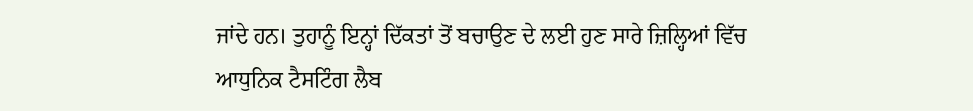ਜਾਂਦੇ ਹਨ। ਤੁਹਾਨੂੰ ਇਨ੍ਹਾਂ ਦਿੱਕਤਾਂ ਤੋਂ ਬਚਾਉਣ ਦੇ ਲਈ ਹੁਣ ਸਾਰੇ ਜ਼ਿਲ੍ਹਿਆਂ ਵਿੱਚ ਆਧੁਨਿਕ ਟੈਸਟਿੰਗ ਲੈਬ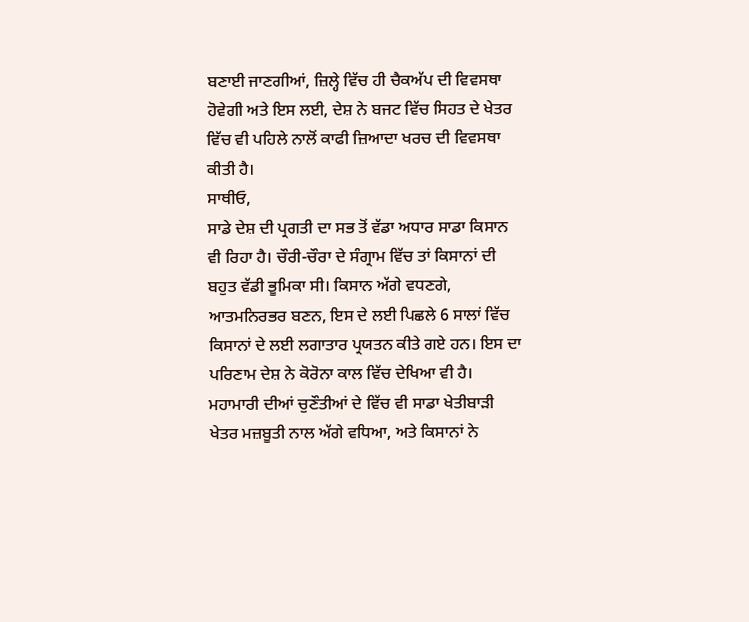ਬਣਾਈ ਜਾਣਗੀਆਂ, ਜ਼ਿਲ੍ਹੇ ਵਿੱਚ ਹੀ ਚੈਕਅੱਪ ਦੀ ਵਿਵਸਥਾ ਹੋਵੇਗੀ ਅਤੇ ਇਸ ਲਈ, ਦੇਸ਼ ਨੇ ਬਜਟ ਵਿੱਚ ਸਿਹਤ ਦੇ ਖੇਤਰ ਵਿੱਚ ਵੀ ਪਹਿਲੇ ਨਾਲੋਂ ਕਾਫੀ ਜ਼ਿਆਦਾ ਖਰਚ ਦੀ ਵਿਵਸਥਾ ਕੀਤੀ ਹੈ।
ਸਾਥੀਓ,
ਸਾਡੇ ਦੇਸ਼ ਦੀ ਪ੍ਰਗਤੀ ਦਾ ਸਭ ਤੋਂ ਵੱਡਾ ਅਧਾਰ ਸਾਡਾ ਕਿਸਾਨ ਵੀ ਰਿਹਾ ਹੈ। ਚੌਰੀ-ਚੌਰਾ ਦੇ ਸੰਗ੍ਰਾਮ ਵਿੱਚ ਤਾਂ ਕਿਸਾਨਾਂ ਦੀ ਬਹੁਤ ਵੱਡੀ ਭੂਮਿਕਾ ਸੀ। ਕਿਸਾਨ ਅੱਗੇ ਵਧਣਗੇ, ਆਤਮਨਿਰਭਰ ਬਣਨ, ਇਸ ਦੇ ਲਈ ਪਿਛਲੇ 6 ਸਾਲਾਂ ਵਿੱਚ ਕਿਸਾਨਾਂ ਦੇ ਲਈ ਲਗਾਤਾਰ ਪ੍ਰਯਤਨ ਕੀਤੇ ਗਏ ਹਨ। ਇਸ ਦਾ ਪਰਿਣਾਮ ਦੇਸ਼ ਨੇ ਕੋਰੋਨਾ ਕਾਲ ਵਿੱਚ ਦੇਖਿਆ ਵੀ ਹੈ। ਮਹਾਮਾਰੀ ਦੀਆਂ ਚੁਣੌਤੀਆਂ ਦੇ ਵਿੱਚ ਵੀ ਸਾਡਾ ਖੇਤੀਬਾੜੀ ਖੇਤਰ ਮਜ਼ਬੂਤੀ ਨਾਲ ਅੱਗੇ ਵਧਿਆ, ਅਤੇ ਕਿਸਾਨਾਂ ਨੇ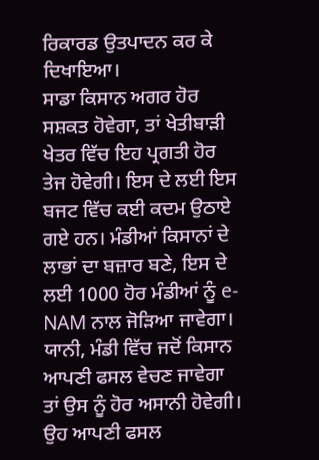ਰਿਕਾਰਡ ਉਤਪਾਦਨ ਕਰ ਕੇ ਦਿਖਾਇਆ।
ਸਾਡਾ ਕਿਸਾਨ ਅਗਰ ਹੋਰ ਸਸ਼ਕਤ ਹੋਵੇਗਾ, ਤਾਂ ਖੇਤੀਬਾੜੀ ਖੇਤਰ ਵਿੱਚ ਇਹ ਪ੍ਰਗਤੀ ਹੋਰ ਤੇਜ ਹੋਵੇਗੀ। ਇਸ ਦੇ ਲਈ ਇਸ ਬਜਟ ਵਿੱਚ ਕਈ ਕਦਮ ਉਠਾਏ ਗਏ ਹਨ। ਮੰਡੀਆਂ ਕਿਸਾਨਾਂ ਦੇ ਲਾਭਾਂ ਦਾ ਬਜ਼ਾਰ ਬਣੇ, ਇਸ ਦੇ ਲਈ 1000 ਹੋਰ ਮੰਡੀਆਂ ਨੂੰ e-NAM ਨਾਲ ਜੋੜਿਆ ਜਾਵੇਗਾ। ਯਾਨੀ, ਮੰਡੀ ਵਿੱਚ ਜਦੋਂ ਕਿਸਾਨ ਆਪਣੀ ਫਸਲ ਵੇਚਣ ਜਾਵੇਗਾ ਤਾਂ ਉਸ ਨੂੰ ਹੋਰ ਅਸਾਨੀ ਹੋਵੇਗੀ। ਉਹ ਆਪਣੀ ਫਸਲ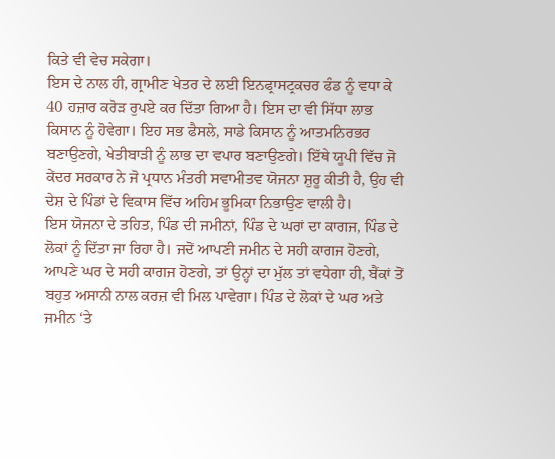ਕਿਤੇ ਵੀ ਵੇਚ ਸਕੇਗਾ।
ਇਸ ਦੇ ਨਾਲ ਹੀ, ਗ੍ਰਾਮੀਣ ਖੇਤਰ ਦੇ ਲਈ ਇਨਫ੍ਰਾਸਟ੍ਰਕਚਰ ਫੰਡ ਨੂੰ ਵਧਾ ਕੇ 40 ਹਜ਼ਾਰ ਕਰੋੜ ਰੁਪਏ ਕਰ ਦਿੱਤਾ ਗਿਆ ਹੈ। ਇਸ ਦਾ ਵੀ ਸਿੱਧਾ ਲਾਭ ਕਿਸਾਨ ਨੂੰ ਹੋਵੇਗਾ। ਇਹ ਸਭ ਫੈਸਲੇ, ਸਾਡੇ ਕਿਸਾਨ ਨੂੰ ਆਤਮਨਿਰਭਰ ਬਣਾਉਣਗੇ, ਖੇਤੀਬਾੜੀ ਨੂੰ ਲਾਭ ਦਾ ਵਪਾਰ ਬਣਾਉਣਗੇ। ਇੱਥੇ ਯੂਪੀ ਵਿੱਚ ਜੋ ਕੇਂਦਰ ਸਰਕਾਰ ਨੇ ਜੋ ਪ੍ਰਧਾਨ ਮੰਤਰੀ ਸਵਾਮੀਤਵ ਯੋਜਨਾ ਸ਼ੁਰੂ ਕੀਤੀ ਹੈ, ਉਹ ਵੀ ਦੇਸ਼ ਦੇ ਪਿੰਡਾਂ ਦੇ ਵਿਕਾਸ ਵਿੱਚ ਅਹਿਮ ਭੂਮਿਕਾ ਨਿਭਾਉਣ ਵਾਲੀ ਹੈ।
ਇਸ ਯੋਜਨਾ ਦੇ ਤਹਿਤ, ਪਿੰਡ ਦੀ ਜਮੀਨਾਂ, ਪਿੰਡ ਦੇ ਘਰਾਂ ਦਾ ਕਾਗਜ, ਪਿੰਡ ਦੇ ਲੋਕਾਂ ਨੂੰ ਦਿੱਤਾ ਜਾ ਰਿਹਾ ਹੈ। ਜਦੋਂ ਆਪਣੀ ਜਮੀਨ ਦੇ ਸਹੀ ਕਾਗਜ ਹੋਣਗੇ, ਆਪਣੇ ਘਰ ਦੇ ਸਹੀ ਕਾਗਜ ਹੋਣਗੇ, ਤਾਂ ਉਨ੍ਹਾਂ ਦਾ ਮੁੱਲ ਤਾਂ ਵਧੇਗਾ ਹੀ, ਬੈਂਕਾਂ ਤੋਂ ਬਹੁਤ ਅਸਾਨੀ ਨਾਲ ਕਰਜ਼ ਵੀ ਮਿਲ ਪਾਵੇਗਾ। ਪਿੰਡ ਦੇ ਲੋਕਾਂ ਦੇ ਘਰ ਅਤੇ ਜਮੀਨ ‘ਤੇ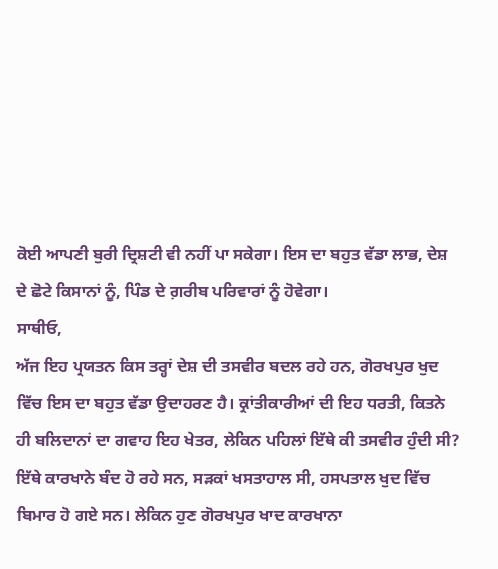ਕੋਈ ਆਪਣੀ ਬੁਰੀ ਦ੍ਰਿਸ਼ਟੀ ਵੀ ਨਹੀਂ ਪਾ ਸਕੇਗਾ। ਇਸ ਦਾ ਬਹੁਤ ਵੱਡਾ ਲਾਭ, ਦੇਸ਼ ਦੇ ਛੋਟੇ ਕਿਸਾਨਾਂ ਨੂੰ, ਪਿੰਡ ਦੇ ਗ਼ਰੀਬ ਪਰਿਵਾਰਾਂ ਨੂੰ ਹੋਵੇਗਾ।
ਸਾਥੀਓ,
ਅੱਜ ਇਹ ਪ੍ਰਯਤਨ ਕਿਸ ਤਰ੍ਹਾਂ ਦੇਸ਼ ਦੀ ਤਸਵੀਰ ਬਦਲ ਰਹੇ ਹਨ, ਗੋਰਖਪੁਰ ਖੁਦ ਵਿੱਚ ਇਸ ਦਾ ਬਹੁਤ ਵੱਡਾ ਉਦਾਹਰਣ ਹੈ। ਕ੍ਰਾਂਤੀਕਾਰੀਆਂ ਦੀ ਇਹ ਧਰਤੀ, ਕਿਤਨੇ ਹੀ ਬਲਿਦਾਨਾਂ ਦਾ ਗਵਾਹ ਇਹ ਖੇਤਰ, ਲੇਕਿਨ ਪਹਿਲਾਂ ਇੱਥੇ ਕੀ ਤਸਵੀਰ ਹੁੰਦੀ ਸੀ? ਇੱਥੇ ਕਾਰਖਾਨੇ ਬੰਦ ਹੋ ਰਹੇ ਸਨ, ਸੜਕਾਂ ਖਸਤਾਹਾਲ ਸੀ, ਹਸਪਤਾਲ ਖੁਦ ਵਿੱਚ ਬਿਮਾਰ ਹੋ ਗਏ ਸਨ। ਲੇਕਿਨ ਹੁਣ ਗੋਰਖਪੁਰ ਖਾਦ ਕਾਰਖਾਨਾ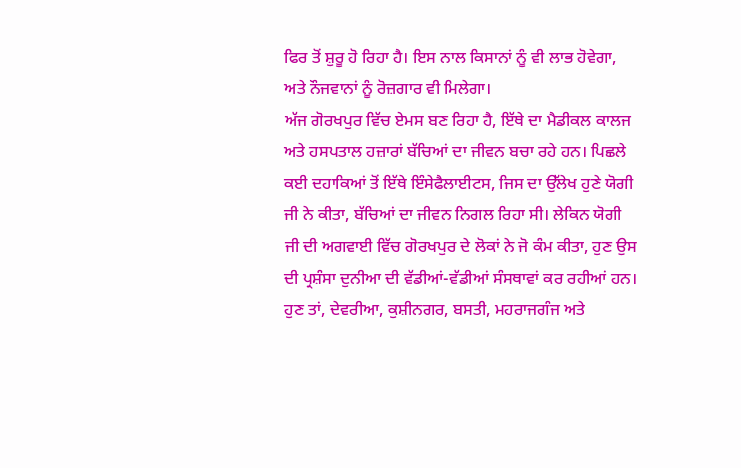ਫਿਰ ਤੋਂ ਸ਼ੁਰੂ ਹੋ ਰਿਹਾ ਹੈ। ਇਸ ਨਾਲ ਕਿਸਾਨਾਂ ਨੂੰ ਵੀ ਲਾਭ ਹੋਵੇਗਾ, ਅਤੇ ਨੌਜਵਾਨਾਂ ਨੂੰ ਰੋਜ਼ਗਾਰ ਵੀ ਮਿਲੇਗਾ।
ਅੱਜ ਗੋਰਖਪੁਰ ਵਿੱਚ ਏਮਸ ਬਣ ਰਿਹਾ ਹੈ, ਇੱਥੇ ਦਾ ਮੈਡੀਕਲ ਕਾਲਜ ਅਤੇ ਹਸਪਤਾਲ ਹਜ਼ਾਰਾਂ ਬੱਚਿਆਂ ਦਾ ਜੀਵਨ ਬਚਾ ਰਹੇ ਹਨ। ਪਿਛਲੇ ਕਈ ਦਹਾਕਿਆਂ ਤੋਂ ਇੱਥੇ ਇੰਸੇਫੈਲਾਈਟਸ, ਜਿਸ ਦਾ ਉੱਲੇਖ ਹੁਣੇ ਯੋਗੀ ਜੀ ਨੇ ਕੀਤਾ, ਬੱਚਿਆਂ ਦਾ ਜੀਵਨ ਨਿਗਲ ਰਿਹਾ ਸੀ। ਲੇਕਿਨ ਯੋਗੀ ਜੀ ਦੀ ਅਗਵਾਈ ਵਿੱਚ ਗੋਰਖਪੁਰ ਦੇ ਲੋਕਾਂ ਨੇ ਜੋ ਕੰਮ ਕੀਤਾ, ਹੁਣ ਉਸ ਦੀ ਪ੍ਰਸ਼ੰਸਾ ਦੁਨੀਆ ਦੀ ਵੱਡੀਆਂ-ਵੱਡੀਆਂ ਸੰਸਥਾਵਾਂ ਕਰ ਰਹੀਆਂ ਹਨ। ਹੁਣ ਤਾਂ, ਦੇਵਰੀਆ, ਕੁਸ਼ੀਨਗਰ, ਬਸਤੀ, ਮਹਰਾਜਗੰਜ ਅਤੇ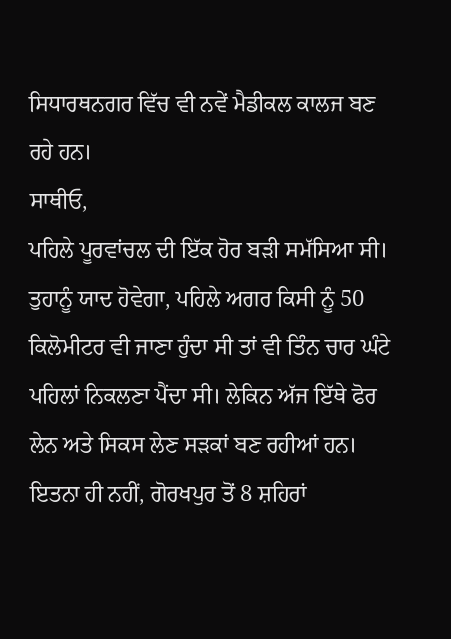ਸਿਧਾਰਥਨਗਰ ਵਿੱਚ ਵੀ ਨਵੇਂ ਮੈਡੀਕਲ ਕਾਲਜ ਬਣ ਰਹੇ ਹਨ।
ਸਾਥੀਓ,
ਪਹਿਲੇ ਪੂਰਵਾਂਚਲ ਦੀ ਇੱਕ ਹੋਰ ਬੜੀ ਸਮੱਸਿਆ ਸੀ। ਤੁਹਾਨੂੰ ਯਾਦ ਹੋਵੇਗਾ, ਪਹਿਲੇ ਅਗਰ ਕਿਸੀ ਨੂੰ 50 ਕਿਲੋਮੀਟਰ ਵੀ ਜਾਣਾ ਹੁੰਦਾ ਸੀ ਤਾਂ ਵੀ ਤਿੰਨ ਚਾਰ ਘੰਟੇ ਪਹਿਲਾਂ ਨਿਕਲਣਾ ਪੈਂਦਾ ਸੀ। ਲੇਕਿਨ ਅੱਜ ਇੱਥੇ ਫੋਰ ਲੇਨ ਅਤੇ ਸਿਕਸ ਲੇਣ ਸੜਕਾਂ ਬਣ ਰਹੀਆਂ ਹਨ। ਇਤਨਾ ਹੀ ਨਹੀਂ, ਗੋਰਖਪੁਰ ਤੋਂ 8 ਸ਼ਹਿਰਾਂ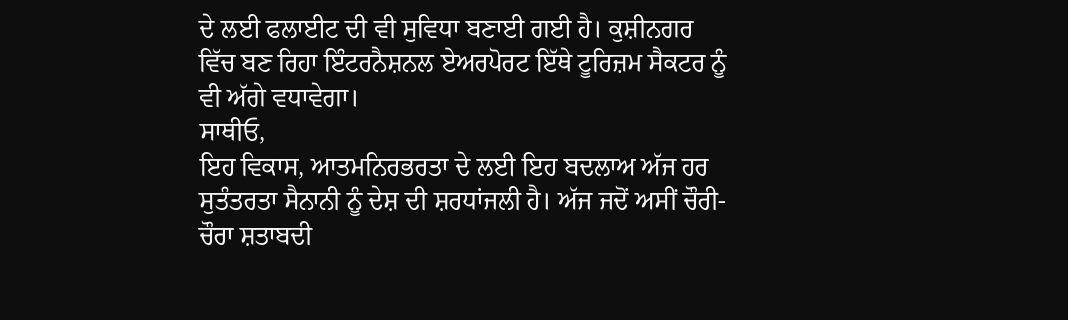ਦੇ ਲਈ ਫਲਾਈਟ ਦੀ ਵੀ ਸੁਵਿਧਾ ਬਣਾਈ ਗਈ ਹੈ। ਕੁਸ਼ੀਨਗਰ ਵਿੱਚ ਬਣ ਰਿਹਾ ਇੰਟਰਨੈਸ਼ਨਲ ਏਅਰਪੋਰਟ ਇੱਥੇ ਟੂਰਿਜ਼ਮ ਸੈਕਟਰ ਨੂੰ ਵੀ ਅੱਗੇ ਵਧਾਵੇਗਾ।
ਸਾਥੀਓ,
ਇਹ ਵਿਕਾਸ, ਆਤਮਨਿਰਭਰਤਾ ਦੇ ਲਈ ਇਹ ਬਦਲਾਅ ਅੱਜ ਹਰ ਸੁਤੰਤਰਤਾ ਸੈਨਾਨੀ ਨੂੰ ਦੇਸ਼ ਦੀ ਸ਼ਰਧਾਂਜਲੀ ਹੈ। ਅੱਜ ਜਦੋਂ ਅਸੀਂ ਚੌਰੀ-ਚੌਰਾ ਸ਼ਤਾਬਦੀ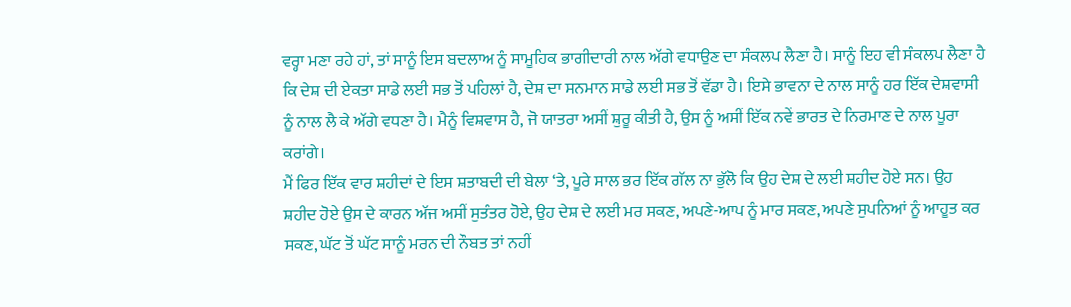ਵਰ੍ਹਾ ਮਣਾ ਰਹੇ ਹਾਂ, ਤਾਂ ਸਾਨੂੰ ਇਸ ਬਦਲਾਅ ਨੂੰ ਸਾਮੂਹਿਕ ਭਾਗੀਦਾਰੀ ਨਾਲ ਅੱਗੇ ਵਧਾਉਣ ਦਾ ਸੰਕਲਪ ਲੈਣਾ ਹੈ। ਸਾਨੂੰ ਇਹ ਵੀ ਸੰਕਲਪ ਲੈਣਾ ਹੈ ਕਿ ਦੇਸ਼ ਦੀ ਏਕਤਾ ਸਾਡੇ ਲਈ ਸਭ ਤੋਂ ਪਹਿਲਾਂ ਹੈ, ਦੇਸ਼ ਦਾ ਸਨਮਾਨ ਸਾਡੇ ਲਈ ਸਭ ਤੋਂ ਵੱਡਾ ਹੈ। ਇਸੇ ਭਾਵਨਾ ਦੇ ਨਾਲ ਸਾਨੂੰ ਹਰ ਇੱਕ ਦੇਸ਼ਵਾਸੀ ਨੂੰ ਨਾਲ ਲੈ ਕੇ ਅੱਗੇ ਵਧਣਾ ਹੈ। ਮੈਨੂੰ ਵਿਸ਼ਵਾਸ ਹੈ, ਜੋ ਯਾਤਰਾ ਅਸੀਂ ਸ਼ੁਰੂ ਕੀਤੀ ਹੈ, ਉਸ ਨੂੰ ਅਸੀਂ ਇੱਕ ਨਵੇਂ ਭਾਰਤ ਦੇ ਨਿਰਮਾਣ ਦੇ ਨਾਲ ਪੂਰਾ ਕਰਾਂਗੇ।
ਮੈਂ ਫਿਰ ਇੱਕ ਵਾਰ ਸ਼ਹੀਦਾਂ ਦੇ ਇਸ ਸ਼ਤਾਬਦੀ ਦੀ ਬੇਲਾ ‘ਤੇ, ਪੂਰੇ ਸਾਲ ਭਰ ਇੱਕ ਗੱਲ ਨਾ ਭੁੱਲੋ ਕਿ ਉਹ ਦੇਸ਼ ਦੇ ਲਈ ਸ਼ਹੀਦ ਹੋਏ ਸਨ। ਉਹ ਸ਼ਹੀਦ ਹੋਏ ਉਸ ਦੇ ਕਾਰਨ ਅੱਜ ਅਸੀਂ ਸੁਤੰਤਰ ਹੋਏ, ਉਹ ਦੇਸ਼ ਦੇ ਲਈ ਮਰ ਸਕਣ, ਅਪਣੇ-ਆਪ ਨੂੰ ਮਾਰ ਸਕਣ, ਅਪਣੇ ਸੁਪਨਿਆਂ ਨੂੰ ਆਹੂਤ ਕਰ ਸਕਣ, ਘੱਟ ਤੋਂ ਘੱਟ ਸਾਨੂੰ ਮਰਨ ਦੀ ਨੌਬਤ ਤਾਂ ਨਹੀਂ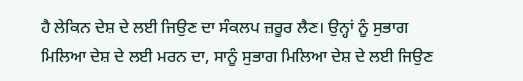ਹੈ ਲੇਕਿਨ ਦੇਸ਼ ਦੇ ਲਈ ਜਿਉਣ ਦਾ ਸੰਕਲਪ ਜ਼ਰੂਰ ਲੈਣ। ਉਨ੍ਹਾਂ ਨੂੰ ਸੁਭਾਗ ਮਿਲਿਆ ਦੇਸ਼ ਦੇ ਲਈ ਮਰਨ ਦਾ, ਸਾਨੂੰ ਸੁਭਾਗ ਮਿਲਿਆ ਦੇਸ਼ ਦੇ ਲਈ ਜਿਉਣ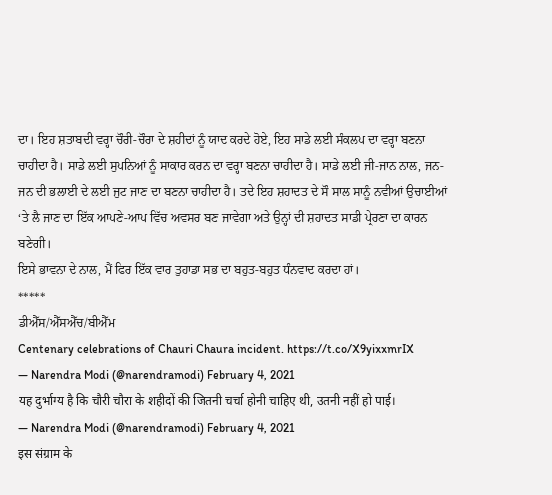ਦਾ। ਇਹ ਸ਼ਤਾਬਦੀ ਵਰ੍ਹਾ ਚੌਰੀ-ਚੌਰਾ ਦੇ ਸ਼ਹੀਦਾਂ ਨੂੰ ਯਾਦ ਕਰਦੇ ਹੋਏ, ਇਹ ਸਾਡੇ ਲਈ ਸੰਕਲਪ ਦਾ ਵਰ੍ਹਾ ਬਣਨਾ ਚਾਹੀਦਾ ਹੈ। ਸਾਡੇ ਲਈ ਸੁਪਨਿਆਂ ਨੂੰ ਸਾਕਾਰ ਕਰਨ ਦਾ ਵਰ੍ਹਾ ਬਣਨਾ ਚਾਹੀਦਾ ਹੈ। ਸਾਡੇ ਲਈ ਜੀ-ਜਾਨ ਨਾਲ, ਜਨ-ਜਨ ਦੀ ਭਲਾਈ ਦੇ ਲਈ ਜੁਟ ਜਾਣ ਦਾ ਬਣਨਾ ਚਾਹੀਦਾ ਹੈ। ਤਦੇ ਇਹ ਸ਼ਹਾਦਤ ਦੇ ਸੌ ਸਾਲ ਸਾਨੂੰ ਨਵੀਆਂ ਉਚਾਈਆਂ ‘ਤੇ ਲੈ ਜਾਣ ਦਾ ਇੱਕ ਆਪਣੇ-ਆਪ ਵਿੱਚ ਅਵਸਰ ਬਣ ਜਾਵੇਗਾ ਅਤੇ ਉਨ੍ਹਾਂ ਦੀ ਸ਼ਹਾਦਤ ਸਾਡੀ ਪ੍ਰੇਰਣਾ ਦਾ ਕਾਰਨ ਬਣੇਗੀ।
ਇਸੇ ਭਾਵਨਾ ਦੇ ਨਾਲ, ਮੈਂ ਫਿਰ ਇੱਕ ਵਾਰ ਤੁਹਾਡਾ ਸਭ ਦਾ ਬਹੁਤ-ਬਹੁਤ ਧੰਨਵਾਦ ਕਰਦਾ ਹਾਂ।
*****
ਡੀਐੱਸ/ਐੱਸਐੱਚ/ਬੀਐੱਮ
Centenary celebrations of Chauri Chaura incident. https://t.co/X9yixxmrIX
— Narendra Modi (@narendramodi) February 4, 2021
यह दुर्भाग्य है कि चौरी चौरा के शहीदों की जितनी चर्चा होनी चाहिए थी, उतनी नहीं हो पाई।
— Narendra Modi (@narendramodi) February 4, 2021
इस संग्राम के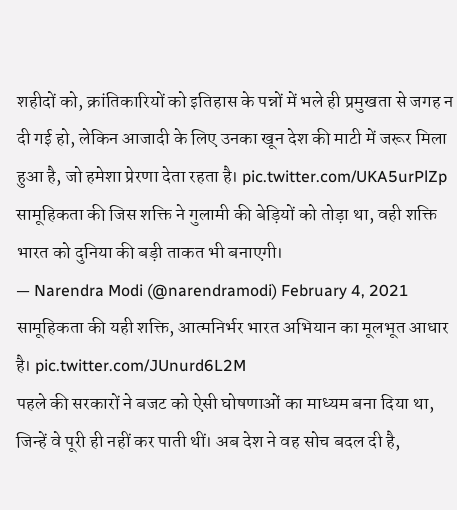शहीदों को, क्रांतिकारियों को इतिहास के पन्नों में भले ही प्रमुखता से जगह न दी गई हो, लेकिन आजादी के लिए उनका खून देश की माटी में जरूर मिला हुआ है, जो हमेशा प्रेरणा देता रहता है। pic.twitter.com/UKA5urPlZp
सामूहिकता की जिस शक्ति ने गुलामी की बेड़ियों को तोड़ा था, वही शक्ति भारत को दुनिया की बड़ी ताकत भी बनाएगी।
— Narendra Modi (@narendramodi) February 4, 2021
सामूहिकता की यही शक्ति, आत्मनिर्भर भारत अभियान का मूलभूत आधार है। pic.twitter.com/JUnurd6L2M
पहले की सरकारों ने बजट को ऐसी घोषणाओं का माध्यम बना दिया था, जिन्हें वे पूरी ही नहीं कर पाती थीं। अब देश ने वह सोच बदल दी है,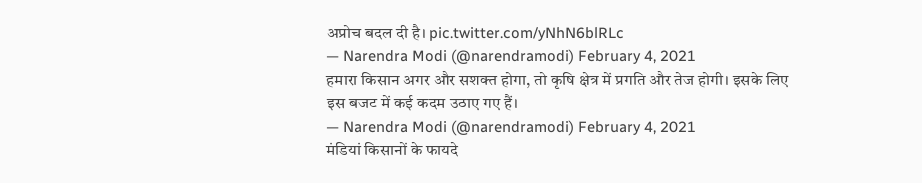अप्रोच बदल दी है। pic.twitter.com/yNhN6blRLc
— Narendra Modi (@narendramodi) February 4, 2021
हमारा किसान अगर और सशक्त होगा, तो कृषि क्षेत्र में प्रगति और तेज होगी। इसके लिए इस बजट में कई कदम उठाए गए हैं।
— Narendra Modi (@narendramodi) February 4, 2021
मंडियां किसानों के फायदे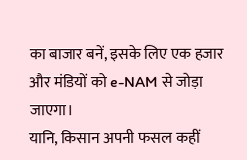का बाजार बनें, इसके लिए एक हजार और मंडियों को e-NAM से जोड़ा जाएगा।
यानि, किसान अपनी फसल कहीं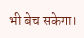भी बेच सकेगा।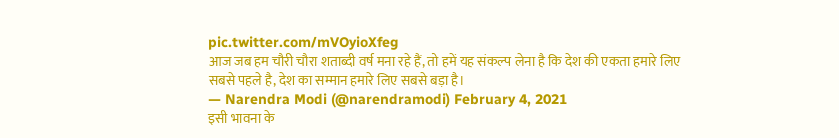pic.twitter.com/mVOyioXfeg
आज जब हम चौरी चौरा शताब्दी वर्ष मना रहे हैं, तो हमें यह संकल्प लेना है कि देश की एकता हमारे लिए सबसे पहले है, देश का सम्मान हमारे लिए सबसे बड़ा है।
— Narendra Modi (@narendramodi) February 4, 2021
इसी भावना के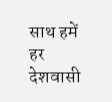साथ हमें हर देशवासी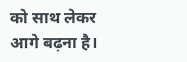को साथ लेकर आगे बढ़ना है।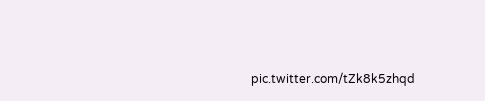pic.twitter.com/tZk8k5zhqd